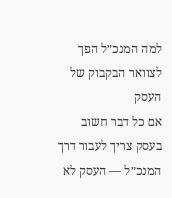למה המנכ״ל הפך לצוואר הבקבוק של העסק
אם כל דבר חשוב בעסק צריך לעבור דרך המנכ״ל — העסק לא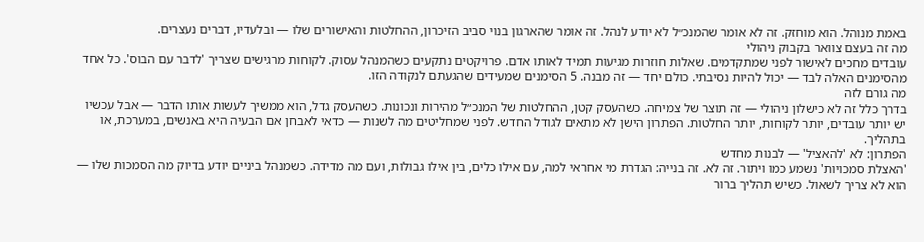באמת מנוהל. הוא מוחזק. זה לא אומר שהמנכ״ל לא יודע לנהל. זה אומר שהארגון בנוי סביב הזיכרון, ההחלטות והאישורים שלו — ובלעדיו, דברים נעצרים.
מה זה בעצם צוואר בקבוק ניהולי
עובדים מחכים לאישור לפני שמתקדמים. שאלות חוזרות מגיעות תמיד לאותו אדם. פרויקטים נתקעים כשהמנהל עסוק. לקוחות מרגישים שצריך 'לדבר עם הבוס'. כל אחד מהסימנים האלה לבד — יכול להיות נסיבתי. כולם יחד — זה מבנה. 5 הסימנים שמעידים שהגעתם לנקודה הזו.
מה גורם לזה
בדרך כלל זה לא כישלון ניהולי — זה תוצר של צמיחה. כשהעסק קטן, ההחלטות של המנכ״ל מהירות ונכונות. כשהעסק גדל, הוא ממשיך לעשות אותו הדבר — אבל עכשיו יש יותר עובדים, יותר לקוחות, יותר החלטות. הפתרון הישן לא מתאים לגודל החדש. לפני שמחליטים מה לשנות — כדאי לאבחן אם הבעיה היא באנשים, במערכת, או בתהליך.
הפתרון: לא 'להאציל' — לבנות מחדש
'האצלת סמכויות' נשמע כמו ויתור. זה לא. זה בנייה: הגדרת מי אחראי למה, עם אילו כלים, בין אילו גבולות, ועם מה מדידה. כשמנהל ביניים יודע בדיוק מה הסמכות שלו — הוא לא צריך לשאול. כשיש תהליך ברור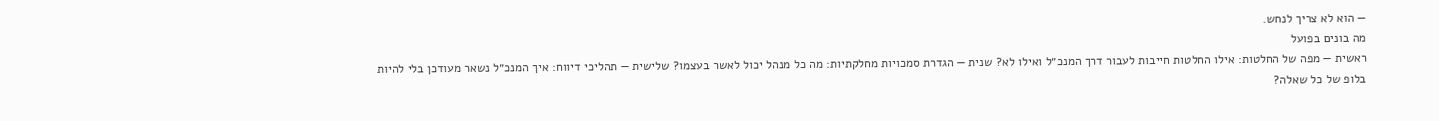— הוא לא צריך לנחש.
מה בונים בפועל
ראשית — מפה של החלטות: אילו החלטות חייבות לעבור דרך המנכ״ל ואילו לא? שנית — הגדרת סמכויות מחלקתיות: מה כל מנהל יכול לאשר בעצמו? שלישית — תהליכי דיווח: איך המנכ״ל נשאר מעודכן בלי להיות בלופ של כל שאלה?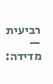רביעית — מדידה: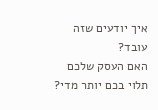איך יודעים שזה עובד?
האם העסק שלכם תלוי בכם יותר מדי?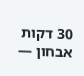30 דקות אבחון —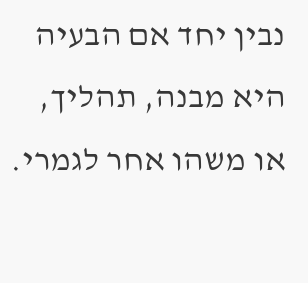נבין יחד אם הבעיה היא מבנה, תהליך, או משהו אחר לגמרי.